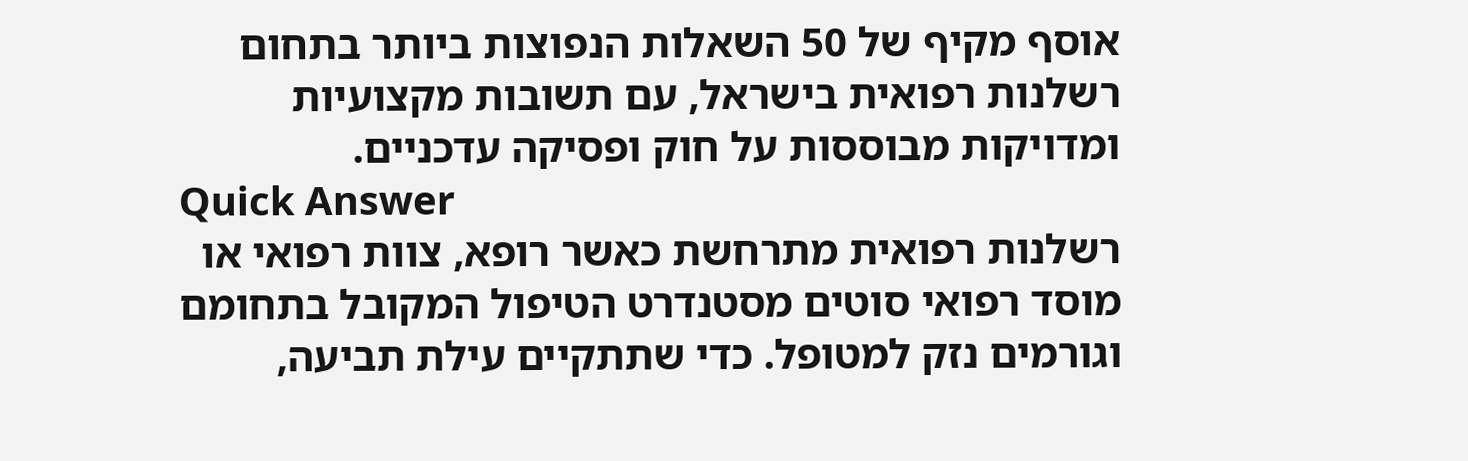אוסף מקיף של 50 השאלות הנפוצות ביותר בתחום רשלנות רפואית בישראל, עם תשובות מקצועיות ומדויקות מבוססות על חוק ופסיקה עדכניים.
Quick Answer
רשלנות רפואית מתרחשת כאשר רופא, צוות רפואי או מוסד רפואי סוטים מסטנדרט הטיפול המקובל בתחומם וגורמים נזק למטופל. כדי שתתקיים עילת תביעה,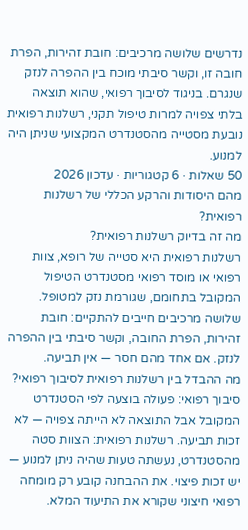נדרשים שלושה מרכיבים: חובת זהירות, הפרת חובה זו, וקשר סיבתי מוכח בין ההפרה לנזק שנגרם. בניגוד לסיבוך רפואי, שהוא תוצאה בלתי צפויה למרות טיפול תקני, רשלנות רפואית נובעת מסטייה מהסטנדרט המקצועי שניתן היה למנוע.
50 שאלות · 6 קטגוריות · עדכון 2026
מהם היסודות והרקע הכללי של רשלנות רפואית?
מה זה בדיוק רשלנות רפואית?
רשלנות רפואית היא סטייה של רופא, צוות רפואי או מוסד רפואי מסטנדרט הטיפול המקובל בתחומם, שגורמת נזק למטופל. שלושה מרכיבים חייבים להתקיים: חובת זהירות, הפרת החובה, וקשר סיבתי בין ההפרה לנזק. אם אחד מהם חסר — אין תביעה.
מה ההבדל בין רשלנות רפואית לסיבוך רפואי?
סיבוך רפואי: פעולה בוצעה לפי הסטנדרט המקובל אבל התוצאה לא הייתה צפויה — לא זכות תביעה. רשלנות רפואית: הצוות סטה מהסטנדרט, נעשתה טעות שהיה ניתן למנוע — יש זכות פיצוי. את ההבחנה קובע רק מומחה רפואי חיצוני שקורא את התיעוד המלא.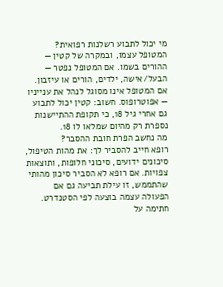מי יכול לתבוע רשלנות רפואית?
המטופל עצמו, ובמקרה של קטין — ההורים בשמו. אם המטופל נפטר — הבעל/אישה, ילדים, הורים או עיזבון. אם המטופל אינו מסוגל לנהל את ענייניו — אפוטרופוס. חשוב: קטין יכול לתבוע גם אחרי גיל 18, כי תקופת ההתיישנות נספרת רק מהיום שמלאו לו 18.
מה נחשב הפרת חובת ההסבר?
רופא חייב להסביר לך: את מהות הטיפול, סיכונים ידועים, סיכוני חלופות, ותוצאות צפויות. אם רופא לא הסביר סיכון מהותי שהתממש, זו עילת תביעה גם אם הפעולה עצמה בוצעה לפי הסטנדרט. חתימה על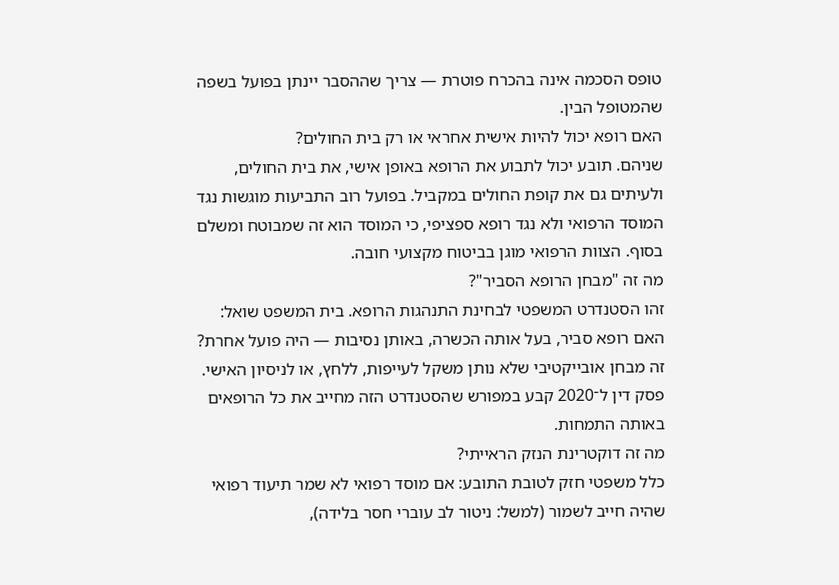טופס הסכמה אינה בהכרח פוטרת — צריך שההסבר יינתן בפועל בשפה שהמטופל הבין.
האם רופא יכול להיות אישית אחראי או רק בית החולים?
שניהם. תובע יכול לתבוע את הרופא באופן אישי, את בית החולים, ולעיתים גם את קופת החולים במקביל. בפועל רוב התביעות מוגשות נגד המוסד הרפואי ולא נגד רופא ספציפי, כי המוסד הוא זה שמבוטח ומשלם בסוף. הצוות הרפואי מוגן בביטוח מקצועי חובה.
מה זה "מבחן הרופא הסביר"?
זהו הסטנדרט המשפטי לבחינת התנהגות הרופא. בית המשפט שואל: האם רופא סביר, בעל אותה הכשרה, באותן נסיבות — היה פועל אחרת? זה מבחן אובייקטיבי שלא נותן משקל לעייפות, ללחץ, או לניסיון האישי. פסק דין ל־2020 קבע במפורש שהסטנדרט הזה מחייב את כל הרופאים באותה התמחות.
מה זה דוקטרינת הנזק הראייתי?
כלל משפטי חזק לטובת התובע: אם מוסד רפואי לא שמר תיעוד רפואי שהיה חייב לשמור (למשל: ניטור לב עוברי חסר בלידה),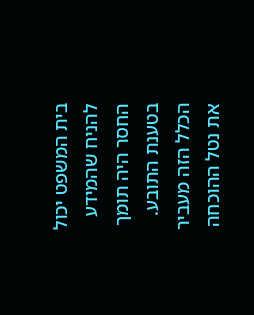בית המשפט יכול להניח שהמידע החסר היה תומך בטענת התובע. הכלל הזה מעביר את נטל ההוכחה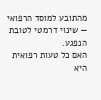מהתובע למוסד הרפואי — שינוי דרמטי לטובת הנפגע.
האם כל טעות רפואית היא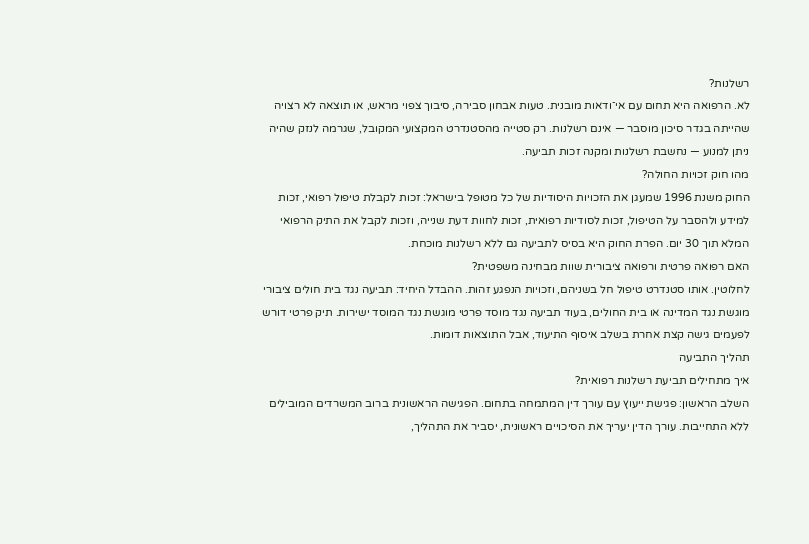רשלנות?
לא. הרפואה היא תחום עם אי־ודאות מובנית. טעות אבחון סבירה, סיבוך צפוי מראש, או תוצאה לא רצויה שהייתה בגדר סיכון מוסבר — אינם רשלנות. רק סטייה מהסטנדרט המקצועי המקובל, שגרמה לנזק שהיה ניתן למנוע — נחשבת רשלנות ומקנה זכות תביעה.
מהו חוק זכויות החולה?
החוק משנת 1996 שמעגן את הזכויות היסודיות של כל מטופל בישראל: זכות לקבלת טיפול רפואי, זכות למידע ולהסבר על הטיפול, זכות לסודיות רפואית, זכות לחוות דעת שנייה, וזכות לקבל את התיק הרפואי המלא תוך 30 יום. הפרת החוק היא בסיס לתביעה גם ללא רשלנות מוכחת.
האם רפואה פרטית ורפואה ציבורית שוות מבחינה משפטית?
לחלוטין. אותו סטנדרט טיפול חל בשניהם, וזכויות הנפגע זהות. ההבדל היחיד: תביעה נגד בית חולים ציבורי מוגשת נגד המדינה או בית החולים, בעוד תביעה נגד מוסד פרטי מוגשת נגד המוסד ישירות. תיק פרטי דורש לפעמים גישה קצת אחרת בשלב איסוף התיעוד, אבל התוצאות דומות.
תהליך התביעה
איך מתחילים תביעת רשלנות רפואית?
השלב הראשון: פגישת ייעוץ עם עורך דין המתמחה בתחום. הפגישה הראשונית ברוב המשרדים המובילים ללא התחייבות. עורך הדין יעריך את הסיכויים ראשונית, יסביר את התהליך,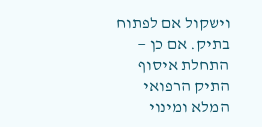וישקול אם לפתוח בתיק. אם כן — התחלת איסוף התיק הרפואי המלא ומינוי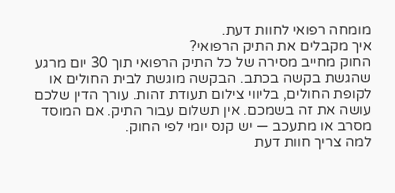מומחה רפואי לחוות דעת.
איך מקבלים את התיק הרפואי?
החוק מחייב מסירה של כל התיק הרפואי תוך 30 יום מרגע שהגשת בקשה בכתב. הבקשה מוגשת לבית החולים או לקופת החולים, בליווי צילום תעודת זהות. עורך הדין שלכם עושה את זה בשמכם. אין תשלום עבור התיק. אם המוסד מסרב או מתעכב — יש קנס יומי לפי החוק.
למה צריך חוות דעת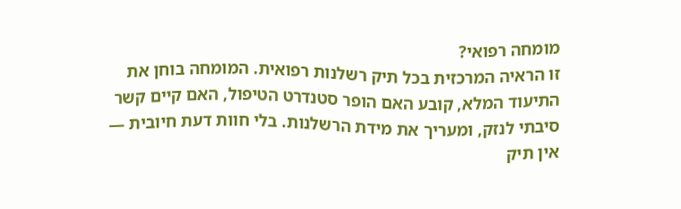מומחה רפואי?
זו הראיה המרכזית בכל תיק רשלנות רפואית. המומחה בוחן את התיעוד המלא, קובע האם הופר סטנדרט הטיפול, האם קיים קשר סיבתי לנזק, ומעריך את מידת הרשלנות. בלי חוות דעת חיובית — אין תיק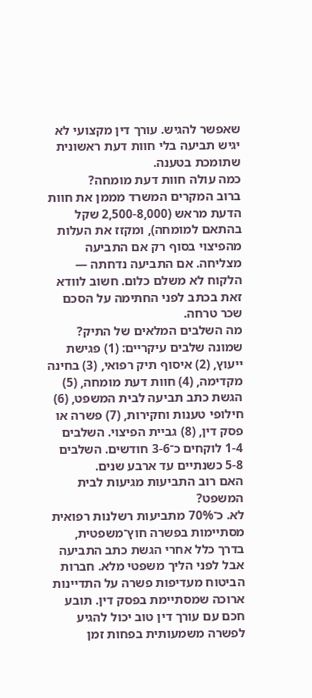שאפשר להגיש. עורך דין מקצועי לא יגיש תביעה בלי חוות דעת ראשונית שתומכת בטענה.
כמה עולה חוות דעת מומחה?
ברוב המקרים המשרד מממן את חוות הדעת מראש (2,500-8,000 שקל בהתאם למומחה), ומקזז את העלות מהפיצוי בסוף רק אם התביעה מצליחה. אם התביעה נדחתה — הלקוח לא משלם כלום. חשוב לוודא זאת בכתב לפני החתימה על הסכם שכר טרחה.
מה השלבים המלאים של התיק?
שמונה שלבים עיקריים: (1) פגישת ייעוץ, (2) איסוף תיק רפואי, (3) בחינה מקדימה, (4) חוות דעת מומחה, (5) הגשת כתב תביעה לבית המשפט, (6) חילופי טענות וחקירות, (7) פשרה או פסק דין, (8) גביית הפיצוי. השלבים 1-4 לוקחים כ־3-6 חודשים. השלבים 5-8 כשנתיים עד ארבע שנים.
האם רוב התביעות מגיעות לבית המשפט?
לא. כ־70% מתביעות רשלנות רפואית מסתיימות בפשרה חוץ־משפטית, בדרך כלל אחרי הגשת כתב התביעה אבל לפני הליך משפטי מלא. חברות הביטוח מעדיפות פשרה על התדיינות ארוכה שמסתיימת בפסק דין. תובע חכם עם עורך דין טוב יכול להגיע לפשרה משמעותית בפחות זמן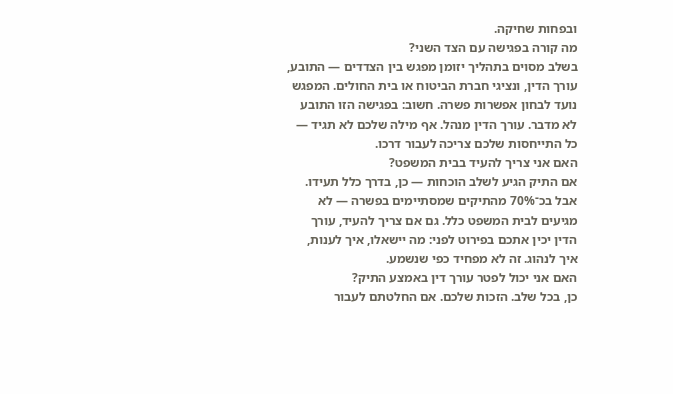ובפחות שחיקה.
מה קורה בפגישה עם הצד השני?
בשלב מסוים בתהליך יזומן מפגש בין הצדדים — התובע, עורך הדין, ונציגי חברת הביטוח או בית החולים. המפגש נועד לבחון אפשרות פשרה. חשוב: בפגישה הזו התובע לא מדבר. עורך הדין מנהל. אף מילה שלכם לא תגיד — כל התייחסות שלכם צריכה לעבור דרכו.
האם אני צריך להעיד בבית המשפט?
אם התיק הגיע לשלב הוכחות — כן, בדרך כלל תעידו. אבל בכ־70% מהתיקים שמסתיימים בפשרה — לא מגיעים לבית המשפט כלל. גם אם צריך להעיד, עורך הדין יכין אתכם בפירוט לפני: מה יישאלו, איך לענות, איך לנהוג. זה לא מפחיד כפי שנשמע.
האם אני יכול לפטר עורך דין באמצע התיק?
כן, בכל שלב. הזכות שלכם. אם החלטתם לעבור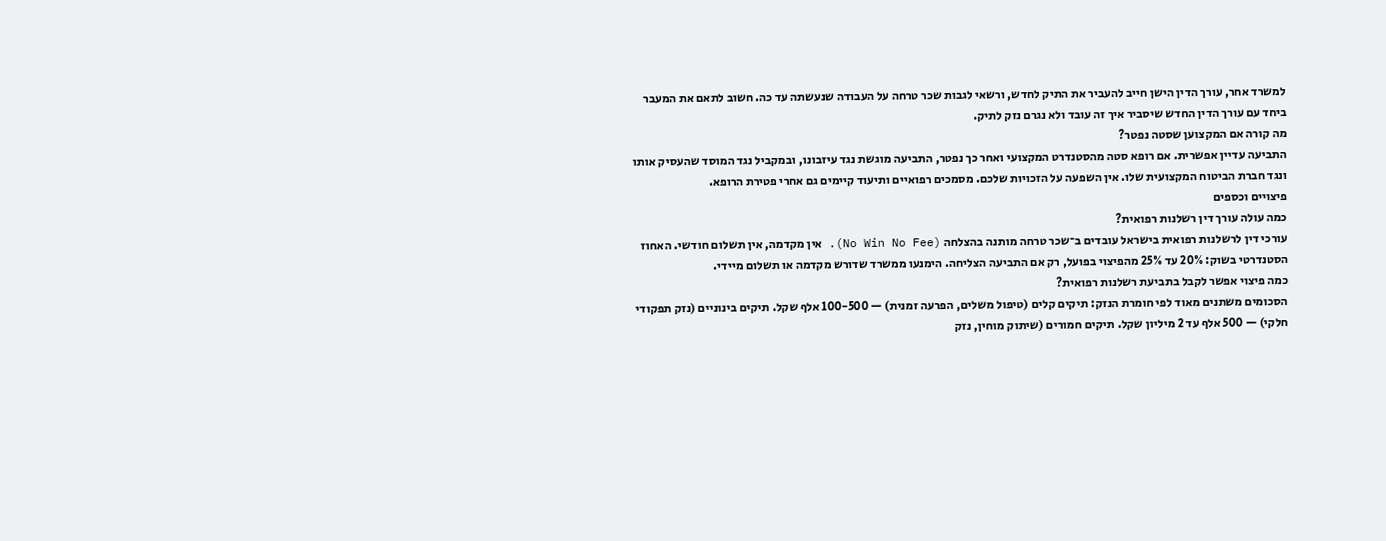למשרד אחר, עורך הדין הישן חייב להעביר את התיק לחדש, ורשאי לגבות שכר טרחה על העבודה שנעשתה עד כה. חשוב לתאם את המעבר ביחד עם עורך הדין החדש שיסביר איך זה עובד ולא נגרם נזק לתיק.
מה קורה אם המקצוען שסטה נפטר?
התביעה עדיין אפשרית. אם רופא סטה מהסטנדרט המקצועי ואחר כך נפטר, התביעה מוגשת נגד עיזבונו, ובמקביל נגד המוסד שהעסיק אותו ונגד חברת הביטוח המקצועית שלו. אין השפעה על הזכויות שלכם. מסמכים רפואיים ותיעוד קיימים גם אחרי פטירת הרופא.
פיצויים וכספים
כמה עולה עורך דין רשלנות רפואית?
עורכי דין לרשלנות רפואית בישראל עובדים ב־שכר טרחה מותנה בהצלחה (No Win No Fee). אין מקדמה, אין תשלום חודשי. האחוז הסטנדרטי בשוק: 20% עד 25% מהפיצוי בפועל, רק אם התביעה הצליחה. הימנעו ממשרד שדורש מקדמה או תשלום מיידי.
כמה פיצוי אפשר לקבל בתביעת רשלנות רפואית?
הסכומים משתנים מאוד לפי חומרת הנזק: תיקים קלים (טיפול משלים, הפרעה זמנית) — 100-500 אלף שקל. תיקים בינוניים (נזק תפקודי חלקי) — 500 אלף עד 2 מיליון שקל. תיקים חמורים (שיתוק מוחין, נזק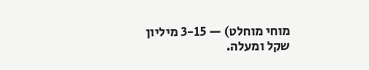מוחי מוחלט) — 3-15 מיליון שקל ומעלה.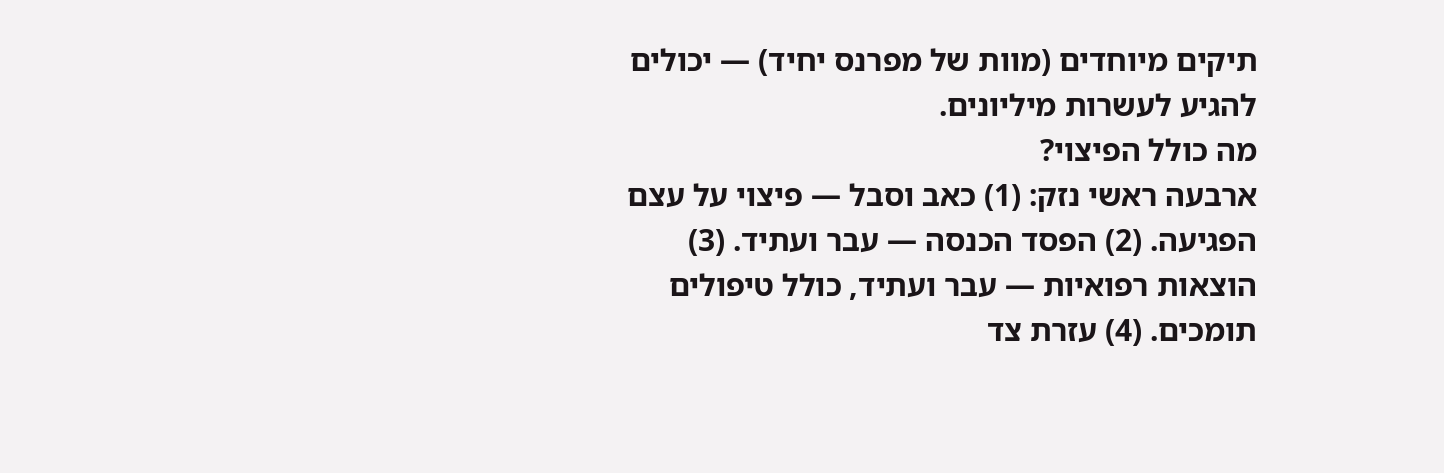תיקים מיוחדים (מוות של מפרנס יחיד) — יכולים להגיע לעשרות מיליונים.
מה כולל הפיצוי?
ארבעה ראשי נזק: (1) כאב וסבל — פיצוי על עצם הפגיעה. (2) הפסד הכנסה — עבר ועתיד. (3) הוצאות רפואיות — עבר ועתיד, כולל טיפולים תומכים. (4) עזרת צד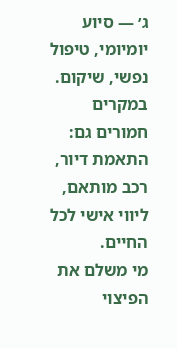ג׳ — סיוע יומיומי, טיפול נפשי, שיקום. במקרים חמורים גם: התאמת דיור, רכב מותאם, ליווי אישי לכל החיים.
מי משלם את הפיצוי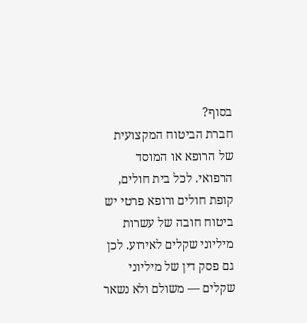בסוף?
חברת הביטוח המקצועית של הרופא או המוסד הרפואי. לכל בית חולים, קופת חולים ורופא פרטי יש ביטוח חובה של עשרות מיליוני שקלים לאירוע. לכן גם פסק דין של מיליוני שקלים — משולם ולא נשאר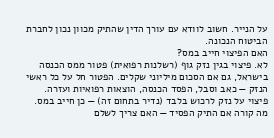על הנייר. חשוב לוודא עם עורך הדין שהתיק מכוון נכון לחברת הביטוח הנכונה.
האם הפיצוי חייב במס?
לא. פיצוי בגין נזק גוף (רשלנות רפואית) פטור ממס הכנסה בישראל, גם אם הסכום מיליוני שקלים. הפטור חל על כל ראשי הנזק — כאב וסבל, הפסד הכנסה, הוצאות רפואיות ועזרה. פיצוי על נזק לרכוש בלבד (נדיר בתחום זה) — כן חייב במס.
מה קורה אם התיק הפסיד — האם צריך לשלם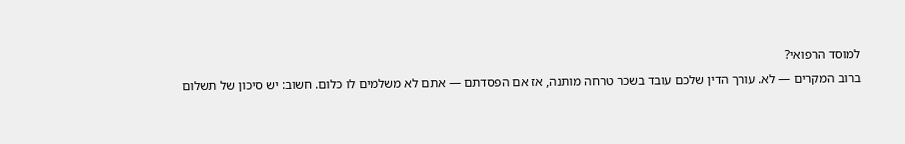למוסד הרפואי?
ברוב המקרים — לא. עורך הדין שלכם עובד בשכר טרחה מותנה, אז אם הפסדתם — אתם לא משלמים לו כלום. חשוב: יש סיכון של תשלום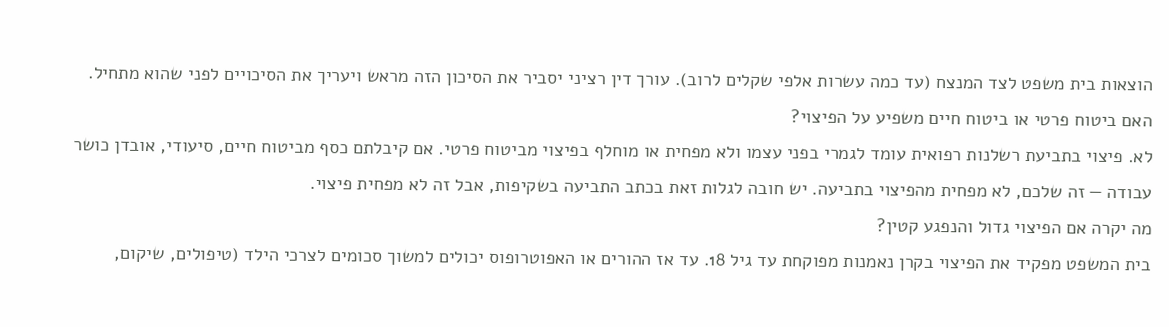הוצאות בית משפט לצד המנצח (עד כמה עשרות אלפי שקלים לרוב). עורך דין רציני יסביר את הסיכון הזה מראש ויעריך את הסיכויים לפני שהוא מתחיל.
האם ביטוח פרטי או ביטוח חיים משפיע על הפיצוי?
לא. פיצוי בתביעת רשלנות רפואית עומד לגמרי בפני עצמו ולא מפחית או מוחלף בפיצוי מביטוח פרטי. אם קיבלתם כסף מביטוח חיים, סיעודי, אובדן כושר עבודה — זה שלכם, לא מפחית מהפיצוי בתביעה. יש חובה לגלות זאת בכתב התביעה בשקיפות, אבל זה לא מפחית פיצוי.
מה יקרה אם הפיצוי גדול והנפגע קטין?
בית המשפט מפקיד את הפיצוי בקרן נאמנות מפוקחת עד גיל 18. עד אז ההורים או האפוטרופוס יכולים למשוך סכומים לצרכי הילד (טיפולים, שיקום,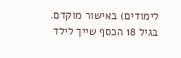לימודים) באישור מוקדם. בגיל 18 הכסף שייך לילד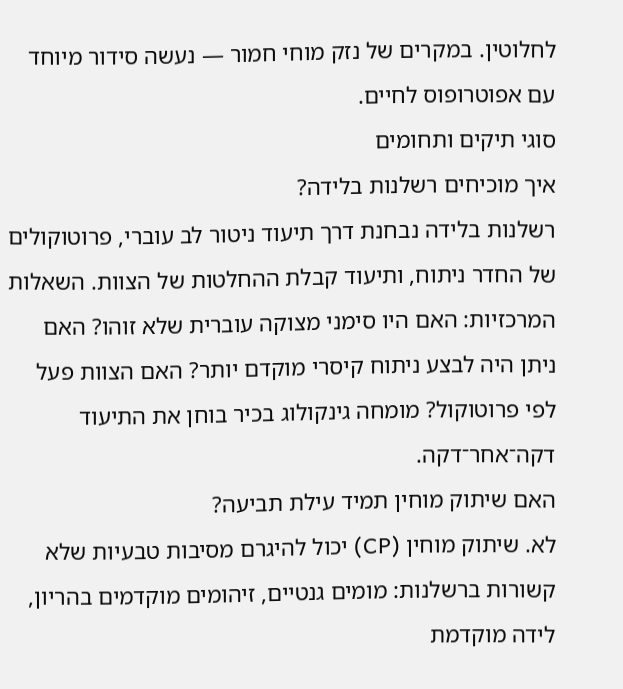לחלוטין. במקרים של נזק מוחי חמור — נעשה סידור מיוחד עם אפוטרופוס לחיים.
סוגי תיקים ותחומים
איך מוכיחים רשלנות בלידה?
רשלנות בלידה נבחנת דרך תיעוד ניטור לב עוברי, פרוטוקולים של החדר ניתוח, ותיעוד קבלת ההחלטות של הצוות. השאלות המרכזיות: האם היו סימני מצוקה עוברית שלא זוהו? האם ניתן היה לבצע ניתוח קיסרי מוקדם יותר? האם הצוות פעל לפי פרוטוקול? מומחה גינקולוג בכיר בוחן את התיעוד דקה־אחר־דקה.
האם שיתוק מוחין תמיד עילת תביעה?
לא. שיתוק מוחין (CP) יכול להיגרם מסיבות טבעיות שלא קשורות ברשלנות: מומים גנטיים, זיהומים מוקדמים בהריון, לידה מוקדמת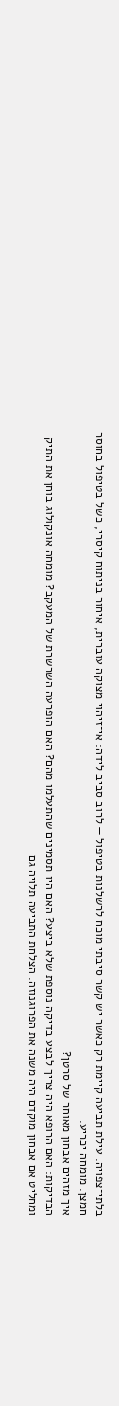בלתי־צפויה. עילת תביעה קיימת רק כאשר יש קשר סיבתי מוכח לרשלנות בטיפול — לרוב סביב לידה: אי־זיהוי מצוקה עוברית, איחור בניתוח קיסרי, כשל בטיפול בחוסר חמצן. מומחה יכריע.
איך מזהים אבחון מאוחר של סרטן?
הבדיקות: האם הרופא היה צריך לבצע בדיקה נוספת שלא ביצע? האם היו תסמינים שהתעלמו מהם? האם הופרעה השרשרת של המעקב? מומחה אונקולוג בוחן את התיק ומחליט אם אבחון מוקדם היה משנה את הפרוגנוזה. הצלחת התביעה תלויה גם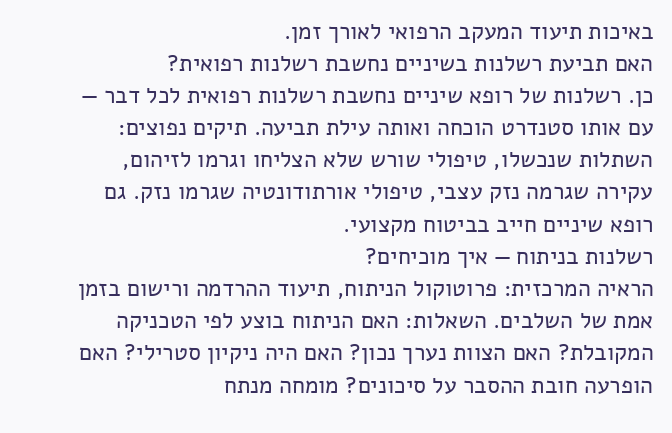באיכות תיעוד המעקב הרפואי לאורך זמן.
האם תביעת רשלנות בשיניים נחשבת רשלנות רפואית?
כן. רשלנות של רופא שיניים נחשבת רשלנות רפואית לכל דבר — עם אותו סטנדרט הוכחה ואותה עילת תביעה. תיקים נפוצים: השתלות שנכשלו, טיפולי שורש שלא הצליחו וגרמו לזיהום, עקירה שגרמה נזק עצבי, טיפולי אורתודונטיה שגרמו נזק. גם רופא שיניים חייב בביטוח מקצועי.
רשלנות בניתוח — איך מוכיחים?
הראיה המרכזית: פרוטוקול הניתוח, תיעוד ההרדמה ורישום בזמן אמת של השלבים. השאלות: האם הניתוח בוצע לפי הטכניקה המקובלת? האם הצוות נערך נכון? האם היה ניקיון סטרילי? האם הופרעה חובת ההסבר על סיכונים? מומחה מנתח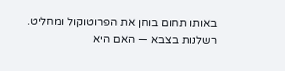באותו תחום בוחן את הפרוטוקול ומחליט.
רשלנות בצבא — האם היא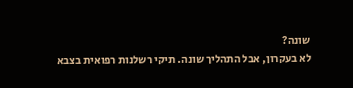שונה?
לא בעקרון, אבל התהליך שונה. תיקי רשלנות רפואית בצבא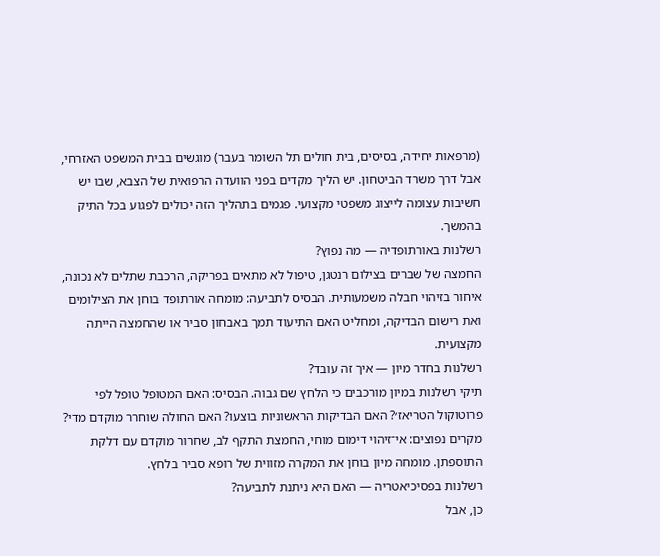(מרפאות יחידה, בסיסים, בית חולים תל השומר בעבר) מוגשים בבית המשפט האזרחי, אבל דרך משרד הביטחון. יש הליך מקדים בפני הוועדה הרפואית של הצבא, שבו יש חשיבות עצומה לייצוג משפטי מקצועי. פגמים בתהליך הזה יכולים לפגוע בכל התיק בהמשך.
רשלנות באורתופדיה — מה נפוץ?
החמצה של שברים בצילום רנטגן, טיפול לא מתאים בפריקה, הרכבת שתלים לא נכונה, איחור בזיהוי חבלה משמעותית. הבסיס לתביעה: מומחה אורתופד בוחן את הצילומים ואת רישום הבדיקה, ומחליט האם התיעוד תמך באבחון סביר או שהחמצה הייתה מקצועית.
רשלנות בחדר מיון — איך זה עובד?
תיקי רשלנות במיון מורכבים כי הלחץ שם גבוה. הבסיס: האם המטופל טופל לפי פרוטוקול הטריאז׳? האם הבדיקות הראשוניות בוצעו? האם החולה שוחרר מוקדם מדי? מקרים נפוצים: אי־זיהוי דימום מוחי, החמצת התקף לב, שחרור מוקדם עם דלקת התוספתן. מומחה מיון בוחן את המקרה מזווית של רופא סביר בלחץ.
רשלנות בפסיכיאטריה — האם היא ניתנת לתביעה?
כן, אבל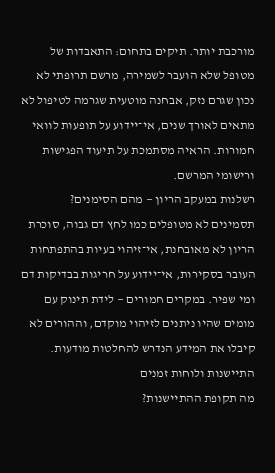מורכבת יותר. תיקים בתחום: התאבדות של מטופל שלא הועבר לשמירה, מרשם תרופתי לא נכון שגרם נזק, אבחנה מוטעית שגרמה לטיפול לא מתאים לאורך שנים, אי־יידוע על תופעות לוואי חמורות. הראיה מסתמכת על תיעוד הפגישות ורישומי המרשם.
רשלנות במעקב הריון — מהם הסימנים?
תסמינים לא מטופלים כמו לחץ דם גבוה, סוכרת הריון לא מאובחנת, אי־זיהוי בעיות בהתפתחות העובר בסקירות, אי־יידוע על חריגות בבדיקות דם ומי שפיר. במקרים חמורים — לידת תינוק עם מומים שהיו ניתנים לזיהוי מוקדם, וההורים לא קיבלו את המידע הנדרש להחלטות מודעות.
התיישנות ולוחות זמנים
מה תקופת ההתיישנות?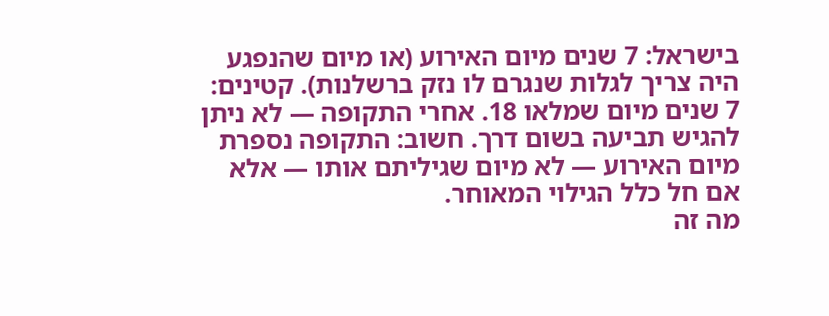בישראל: 7 שנים מיום האירוע (או מיום שהנפגע היה צריך לגלות שנגרם לו נזק ברשלנות). קטינים: 7 שנים מיום שמלאו 18. אחרי התקופה — לא ניתן להגיש תביעה בשום דרך. חשוב: התקופה נספרת מיום האירוע — לא מיום שגיליתם אותו — אלא אם חל כלל הגילוי המאוחר.
מה זה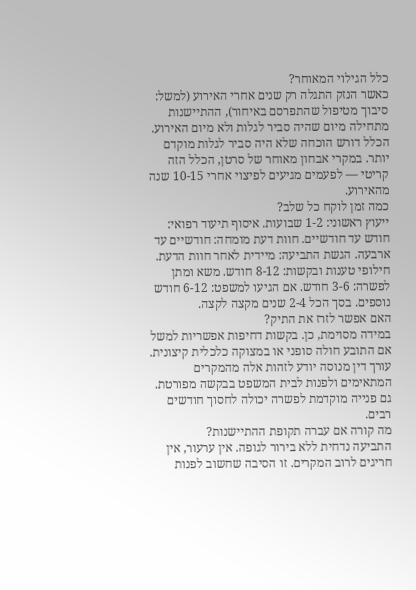כלל הגילוי המאוחר?
כאשר הנזק התגלה רק שנים אחרי האירוע (למשל: סיבוך מטיפול שהתפרסם באיחור), ההתיישנות מתחילה מיום שהיה סביר לגלות ולא מיום האירוע. הכלל דורש הוכחה שלא היה סביר לגלות מוקדם יותר. במקרי אבחון מאוחר של סרטן, הכלל הזה קריטי — לפעמים מגיעים לפיצוי אחרי 10-15 שנה מהאירוע.
כמה זמן לוקח כל שלב?
ייעוץ ראשוני: 1-2 שבועות. איסוף תיעוד רפואי: חודש עד חודשיים. חוות דעת מומחה: חודשיים עד ארבעה. הגשת התביעה: מיידית לאחר חוות הדעת. חילופי טענות ובקשות: 8-12 חודש. משא ומתן לפשרה: 3-6 חודש. אם הגיעו למשפט: 6-12 חודש נוספים. בסך הכל 2-4 שנים מקצה לקצה.
האם אפשר לזרז את התיק?
במידה מסוימת, כן. בקשות דחיפות אפשריות למשל אם התובע חולה סופני או במצוקה כלכלית קיצונית. עורך דין מנוסה יודע לזהות אלה מהמקרים המתאימים ולפנות לבית המשפט בבקשה מפורטת. גם פנייה מוקדמת לפשרה יכולה לחסוך חודשים רבים.
מה קורה אם עברה תקופת ההתיישנות?
התביעה נדחית ללא בירור לגופה. אין ערעור, אין חריגים לרוב המקרים. זו הסיבה שחשוב לפנות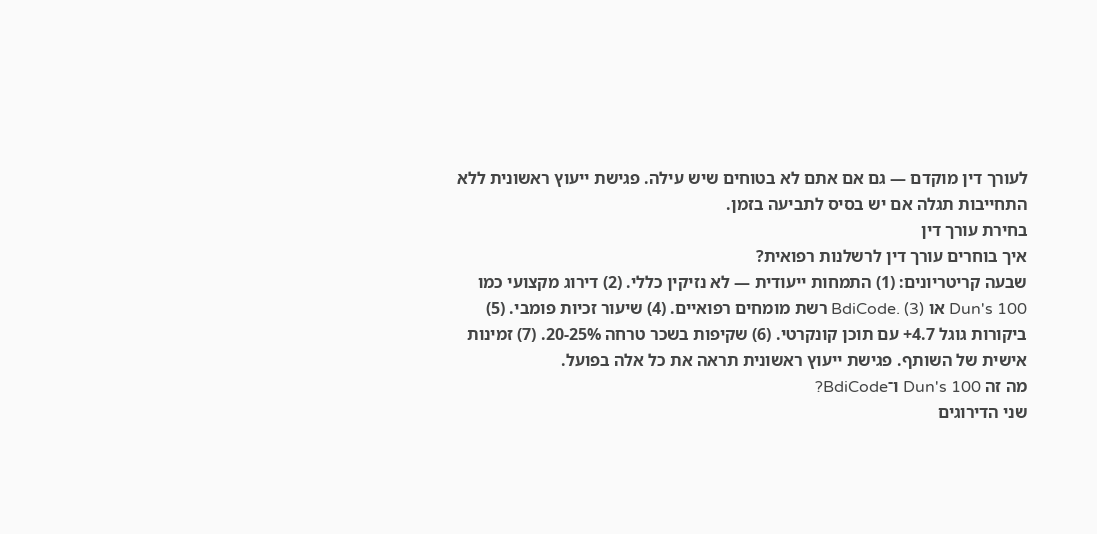לעורך דין מוקדם — גם אם אתם לא בטוחים שיש עילה. פגישת ייעוץ ראשונית ללא התחייבות תגלה אם יש בסיס לתביעה בזמן.
בחירת עורך דין
איך בוחרים עורך דין לרשלנות רפואית?
שבעה קריטריונים: (1) התמחות ייעודית — לא נזיקין כללי. (2) דירוג מקצועי כמו Dun's 100 או BdiCode. (3) רשת מומחים רפואיים. (4) שיעור זכיות פומבי. (5) ביקורות גוגל 4.7+ עם תוכן קונקרטי. (6) שקיפות בשכר טרחה 20-25%. (7) זמינות אישית של השותף. פגישת ייעוץ ראשונית תראה את כל אלה בפועל.
מה זה Dun's 100 ו־BdiCode?
שני הדירוגים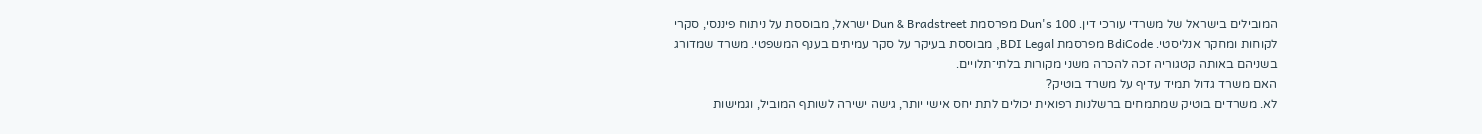המובילים בישראל של משרדי עורכי דין. Dun's 100 מפרסמת Dun & Bradstreet ישראל, מבוססת על ניתוח פיננסי, סקרי לקוחות ומחקר אנליסטי. BdiCode מפרסמת BDI Legal, מבוססת בעיקר על סקר עמיתים בענף המשפטי. משרד שמדורג בשניהם באותה קטגוריה זכה להכרה משני מקורות בלתי־תלויים.
האם משרד גדול תמיד עדיף על משרד בוטיק?
לא. משרדים בוטיק שמתמחים ברשלנות רפואית יכולים לתת יחס אישי יותר, גישה ישירה לשותף המוביל, וגמישות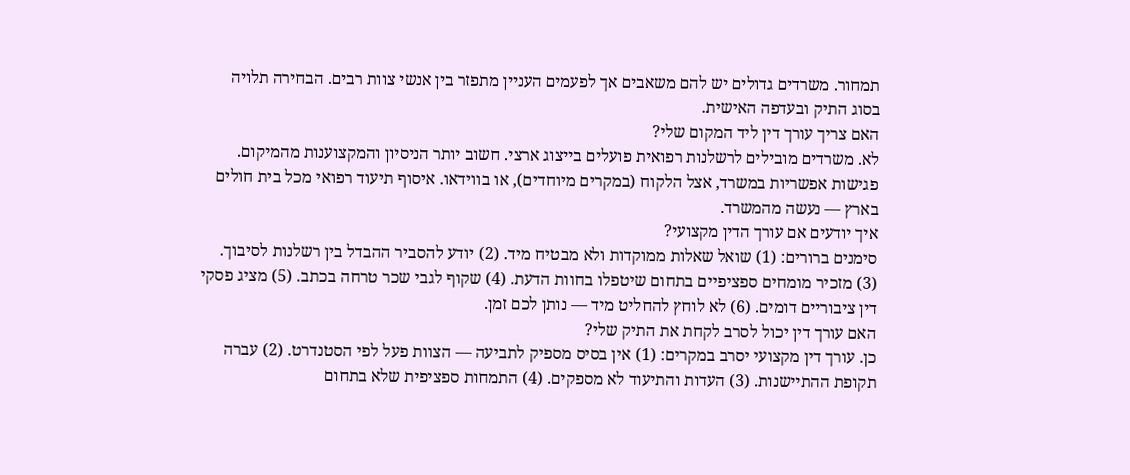תמחור. משרדים גדולים יש להם משאבים אך לפעמים העניין מתפזר בין אנשי צוות רבים. הבחירה תלויה בסוג התיק ובעדפה האישית.
האם צריך עורך דין ליד המקום שלי?
לא. משרדים מובילים לרשלנות רפואית פועלים בייצוג ארצי. חשוב יותר הניסיון והמקצוענות מהמיקום. פגישות אפשריות במשרד, אצל הלקוח (במקרים מיוחדים), או בווידאו. איסוף תיעוד רפואי מכל בית חולים בארץ — נעשה מהמשרד.
איך יודעים אם עורך הדין מקצועי?
סימנים ברורים: (1) שואל שאלות ממוקדות ולא מבטיח מיד. (2) יודע להסביר ההבדל בין רשלנות לסיבוך. (3) מזכיר מומחים ספציפיים בתחום שיטפלו בחוות הדעת. (4) שקוף לגבי שכר טרחה בכתב. (5) מציג פסקי דין ציבוריים דומים. (6) לא לוחץ להחליט מיד — נותן לכם זמן.
האם עורך דין יכול לסרב לקחת את התיק שלי?
כן. עורך דין מקצועי יסרב במקרים: (1) אין בסיס מספיק לתביעה — הצוות פעל לפי הסטנדרט. (2) עברה תקופת ההתיישנות. (3) העדות והתיעוד לא מספקים. (4) התמחות ספציפית שלא בתחום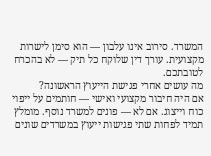המשרד. סירוב אינו עלבון — הוא סימן לישרות מקצועית. עורך דין שלוקח כל תיק — לא בהכרח לטובתכם.
מה עושים אחרי פגישת הייעוץ הראשונה?
אם היה חיבור מקצועי ואישי — חותמים על ייפוי כוח וייצוג. אם לא — פונים למשרד נוסף. מומלץ תמיד לפחות שתי פגישות ייעוץ במשרדים שונים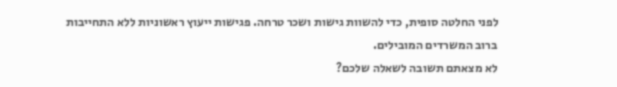לפני החלטה סופית, כדי להשוות גישות ושכר טרחה. פגישות ייעוץ ראשוניות ללא התחייבות ברוב המשרדים המובילים.
לא מצאתם תשובה לשאלה שלכם?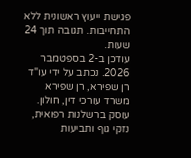פגישת ייעוץ ראשונית ללא התחייבות. תגובה תוך 24 שעות.
עודכן ב-2 בספטמבר 2026. נכתב על ידי עו"ד רן שפירא, רן שפירא משרד עורכי דין, חולון. עוסק ברשלנות רפואית, נזקי גוף ותביעות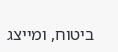ביטוח, ומייצג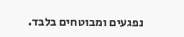נפגעים ומבוטחים בלבד.